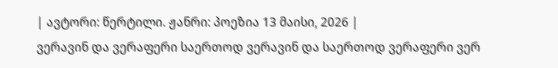| ავტორი: წერტილი. ჟანრი: პოეზია 13 მაისი, 2026 |
ვერავინ და ვერაფერი საერთოდ ვერავინ და საერთოდ ვერაფერი ვერ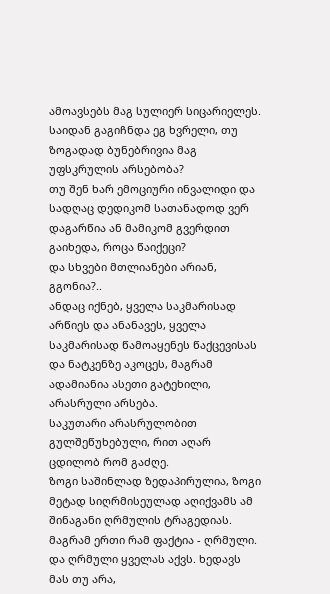ამოავსებს მაგ სულიერ სიცარიელეს.
საიდან გაგიჩნდა ეგ ხვრელი, თუ ზოგადად ბუნებრივია მაგ უფსკრულის არსებობა?
თუ შენ ხარ ემოციური ინვალიდი და სადღაც დედიკომ სათანადოდ ვერ დაგარწია ან მამიკომ გვერდით გაიხედა, როცა წაიქეცი?
და სხვები მთლიანები არიან, გგონია?..
ანდაც იქნებ, ყველა საკმარისად არწიეს და ანანავეს, ყველა საკმარისად წამოაყენეს წაქცევისას და ნატკენზე აკოცეს, მაგრამ ადამიანია ასეთი გატეხილი, არასრული არსება.
საკუთარი არასრულობით გულშეწუხებული, რით აღარ ცდილობ რომ გაძღე.
ზოგი საშინლად ზედაპირულია, ზოგი მეტად სიღრმისეულად აღიქვამს ამ შინაგანი ღრმულის ტრაგედიას.
მაგრამ ერთი რამ ფაქტია - ღრმული. და ღრმული ყველას აქვს. ხედავს მას თუ არა,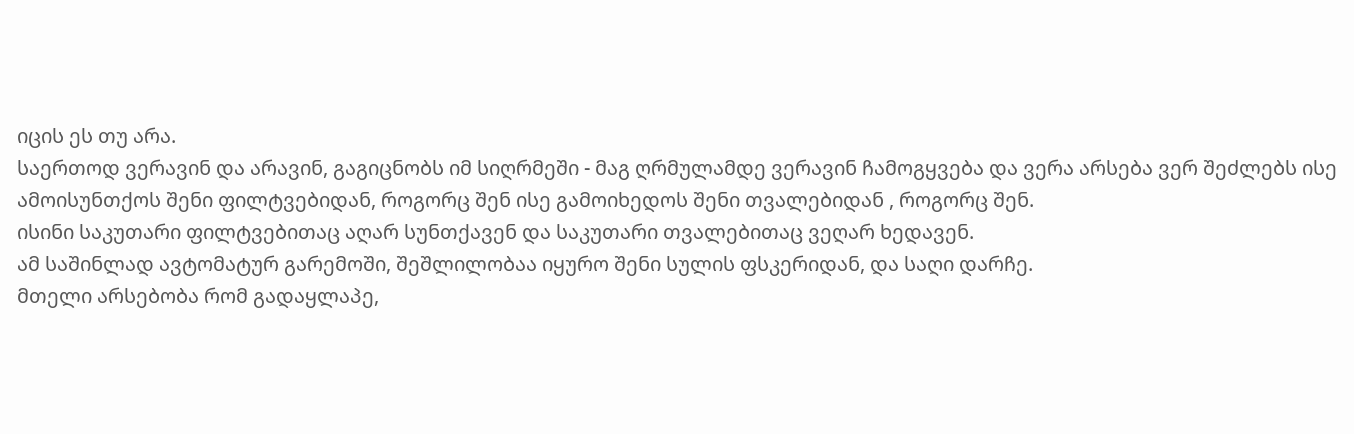იცის ეს თუ არა.
საერთოდ ვერავინ და არავინ, გაგიცნობს იმ სიღრმეში - მაგ ღრმულამდე ვერავინ ჩამოგყვება და ვერა არსება ვერ შეძლებს ისე ამოისუნთქოს შენი ფილტვებიდან, როგორც შენ ისე გამოიხედოს შენი თვალებიდან , როგორც შენ.
ისინი საკუთარი ფილტვებითაც აღარ სუნთქავენ და საკუთარი თვალებითაც ვეღარ ხედავენ.
ამ საშინლად ავტომატურ გარემოში, შეშლილობაა იყურო შენი სულის ფსკერიდან, და საღი დარჩე.
მთელი არსებობა რომ გადაყლაპე,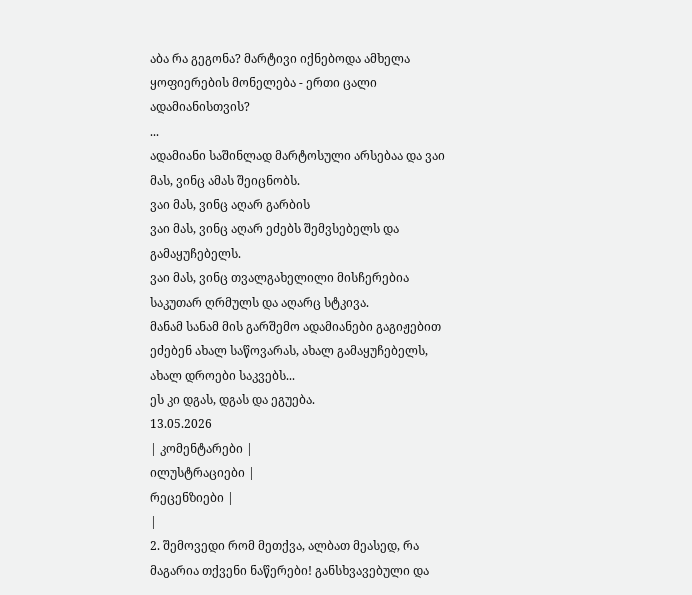აბა რა გეგონა? მარტივი იქნებოდა ამხელა ყოფიერების მონელება - ერთი ცალი ადამიანისთვის?
...
ადამიანი საშინლად მარტოსული არსებაა და ვაი მას, ვინც ამას შეიცნობს.
ვაი მას, ვინც აღარ გარბის
ვაი მას, ვინც აღარ ეძებს შემვსებელს და გამაყუჩებელს.
ვაი მას, ვინც თვალგახელილი მისჩერებია საკუთარ ღრმულს და აღარც სტკივა.
მანამ სანამ მის გარშემო ადამიანები გაგიჟებით ეძებენ ახალ საწოვარას, ახალ გამაყუჩებელს, ახალ დროები საკვებს...
ეს კი დგას, დგას და ეგუება.
13.05.2026
| კომენტარები |
ილუსტრაციები |
რეცენზიები |
|
2. შემოვედი რომ მეთქვა, ალბათ მეასედ, რა მაგარია თქვენი ნაწერები! განსხვავებული და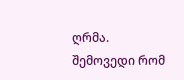ღრმა.
შემოვედი რომ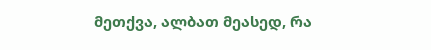მეთქვა, ალბათ მეასედ, რა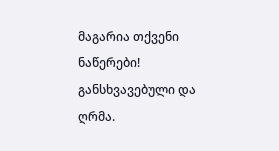მაგარია თქვენი ნაწერები! განსხვავებული და ღრმა.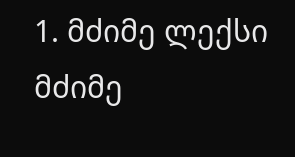1. მძიმე ლექსი მძიმე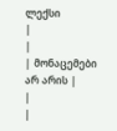ლექსი
|
|
| მონაცემები არ არის |
|
|